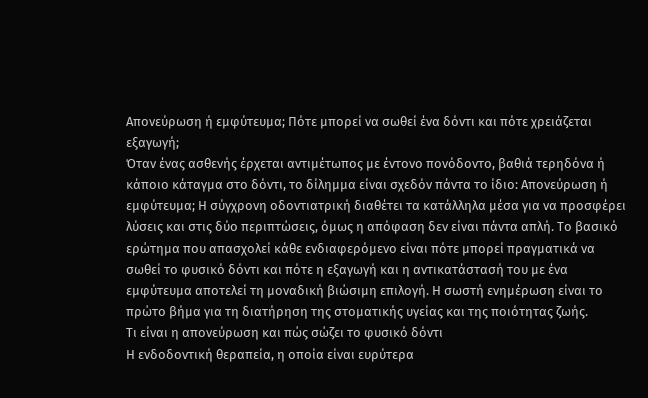Απονεύρωση ή εμφύτευμα; Πότε μπορεί να σωθεί ένα δόντι και πότε χρειάζεται εξαγωγή;
Όταν ένας ασθενής έρχεται αντιμέτωπος με έντονο πονόδοντο, βαθιά τερηδόνα ή κάποιο κάταγμα στο δόντι, το δίλημμα είναι σχεδόν πάντα το ίδιο: Απονεύρωση ή εμφύτευμα; Η σύγχρονη οδοντιατρική διαθέτει τα κατάλληλα μέσα για να προσφέρει λύσεις και στις δύο περιπτώσεις, όμως η απόφαση δεν είναι πάντα απλή. Το βασικό ερώτημα που απασχολεί κάθε ενδιαφερόμενο είναι πότε μπορεί πραγματικά να σωθεί το φυσικό δόντι και πότε η εξαγωγή και η αντικατάστασή του με ένα εμφύτευμα αποτελεί τη μοναδική βιώσιμη επιλογή. Η σωστή ενημέρωση είναι το πρώτο βήμα για τη διατήρηση της στοματικής υγείας και της ποιότητας ζωής.
Τι είναι η απονεύρωση και πώς σώζει το φυσικό δόντι
Η ενδοδοντική θεραπεία, η οποία είναι ευρύτερα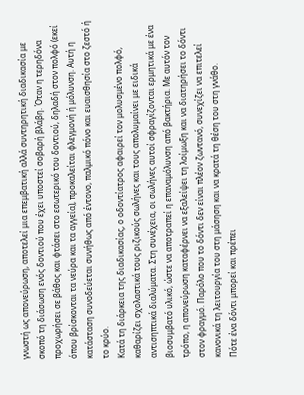γνωστή ως απονεύρωση, αποτελεί μια επεμβατική αλλά συντηρητική διαδικασία με σκοπό τη διάσωση ενός δοντιού που έχει υποστεί σοβαρή βλάβη. Όταν η τερηδόνα προχωρήσει σε βάθος και φτάσει στο εσωτερικό του δοντιού, δηλαδή στον πολφό (εκεί όπου βρίσκονται τα νεύρα και τα αγγεία), προκαλείται φλεγμονή ή μόλυνση. Αυτή η κατάσταση συνοδεύεται συνήθως από έντονο, παλμικό πόνο και ευαισθησία στο ζεστό ή το κρύο.
Κατά τη διάρκεια της διαδικασίας, ο οδοντίατρος αφαιρεί τον μολυσμένο πολφό, καθαρίζει σχολαστικά τους ριζικούς σωλήνες και τους απολυμαίνει με ειδικά αντισηπτικά διαλύματα. Στη συνέχεια, οι σωλήνες αυτοί σφραγίζονται ερμητικά με ένα βιοσυμβατό υλικό, ώστε να αποτραπεί η επαναμόλυνση από βακτήρια. Με αυτόν τον τρόπο, η απονεύρωση καταφέρνει να εξαλείψει τη λοίμωξη και να διατηρήσει το δόντι στον φραγμό. Παρόλο που το δόντι δεν είναι πλέον ζωντανό, συνεχίζει να επιτελεί κανονικά τη λειτουργία του στη μάσηση και να κρατά τη θέση του στη γνάθο.
Πότε ένα δόντι μπορεί και πρέπει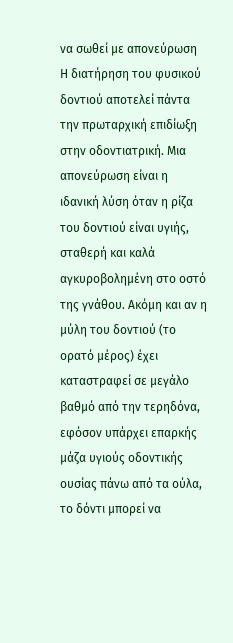να σωθεί με απονεύρωση
Η διατήρηση του φυσικού δοντιού αποτελεί πάντα την πρωταρχική επιδίωξη στην οδοντιατρική. Μια απονεύρωση είναι η ιδανική λύση όταν η ρίζα του δοντιού είναι υγιής, σταθερή και καλά αγκυροβολημένη στο οστό της γνάθου. Ακόμη και αν η μύλη του δοντιού (το ορατό μέρος) έχει καταστραφεί σε μεγάλο βαθμό από την τερηδόνα, εφόσον υπάρχει επαρκής μάζα υγιούς οδοντικής ουσίας πάνω από τα ούλα, το δόντι μπορεί να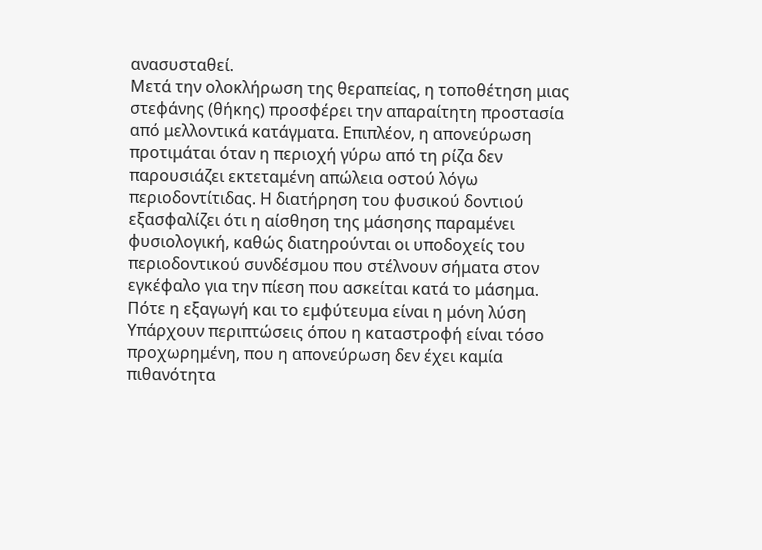ανασυσταθεί.
Μετά την ολοκλήρωση της θεραπείας, η τοποθέτηση μιας στεφάνης (θήκης) προσφέρει την απαραίτητη προστασία από μελλοντικά κατάγματα. Επιπλέον, η απονεύρωση προτιμάται όταν η περιοχή γύρω από τη ρίζα δεν παρουσιάζει εκτεταμένη απώλεια οστού λόγω περιοδοντίτιδας. Η διατήρηση του φυσικού δοντιού εξασφαλίζει ότι η αίσθηση της μάσησης παραμένει φυσιολογική, καθώς διατηρούνται οι υποδοχείς του περιοδοντικού συνδέσμου που στέλνουν σήματα στον εγκέφαλο για την πίεση που ασκείται κατά το μάσημα.
Πότε η εξαγωγή και το εμφύτευμα είναι η μόνη λύση
Υπάρχουν περιπτώσεις όπου η καταστροφή είναι τόσο προχωρημένη, που η απονεύρωση δεν έχει καμία πιθανότητα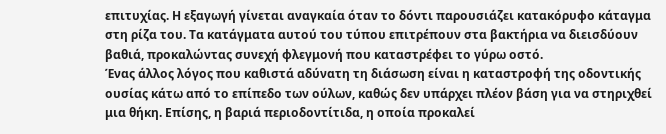επιτυχίας. Η εξαγωγή γίνεται αναγκαία όταν το δόντι παρουσιάζει κατακόρυφο κάταγμα στη ρίζα του. Τα κατάγματα αυτού του τύπου επιτρέπουν στα βακτήρια να διεισδύουν βαθιά, προκαλώντας συνεχή φλεγμονή που καταστρέφει το γύρω οστό.
Ένας άλλος λόγος που καθιστά αδύνατη τη διάσωση είναι η καταστροφή της οδοντικής ουσίας κάτω από το επίπεδο των ούλων, καθώς δεν υπάρχει πλέον βάση για να στηριχθεί μια θήκη. Επίσης, η βαριά περιοδοντίτιδα, η οποία προκαλεί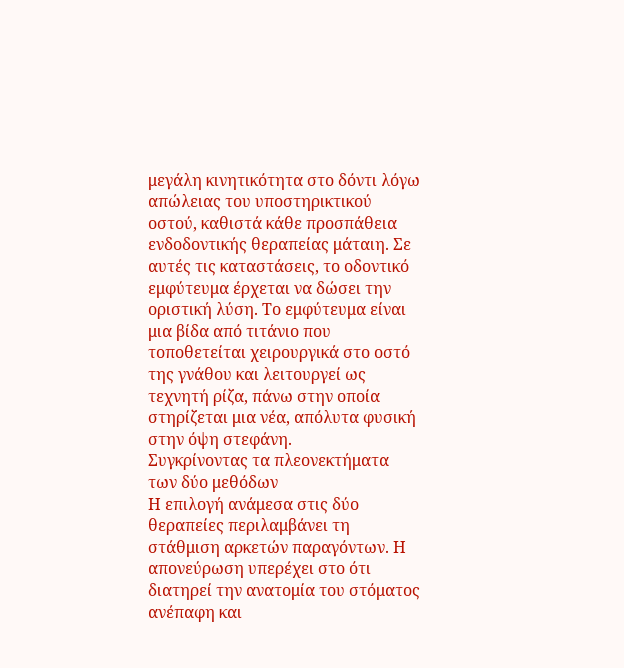μεγάλη κινητικότητα στο δόντι λόγω απώλειας του υποστηρικτικού οστού, καθιστά κάθε προσπάθεια ενδοδοντικής θεραπείας μάταιη. Σε αυτές τις καταστάσεις, το οδοντικό εμφύτευμα έρχεται να δώσει την οριστική λύση. Το εμφύτευμα είναι μια βίδα από τιτάνιο που τοποθετείται χειρουργικά στο οστό της γνάθου και λειτουργεί ως τεχνητή ρίζα, πάνω στην οποία στηρίζεται μια νέα, απόλυτα φυσική στην όψη στεφάνη.
Συγκρίνοντας τα πλεονεκτήματα των δύο μεθόδων
Η επιλογή ανάμεσα στις δύο θεραπείες περιλαμβάνει τη στάθμιση αρκετών παραγόντων. Η απονεύρωση υπερέχει στο ότι διατηρεί την ανατομία του στόματος ανέπαφη και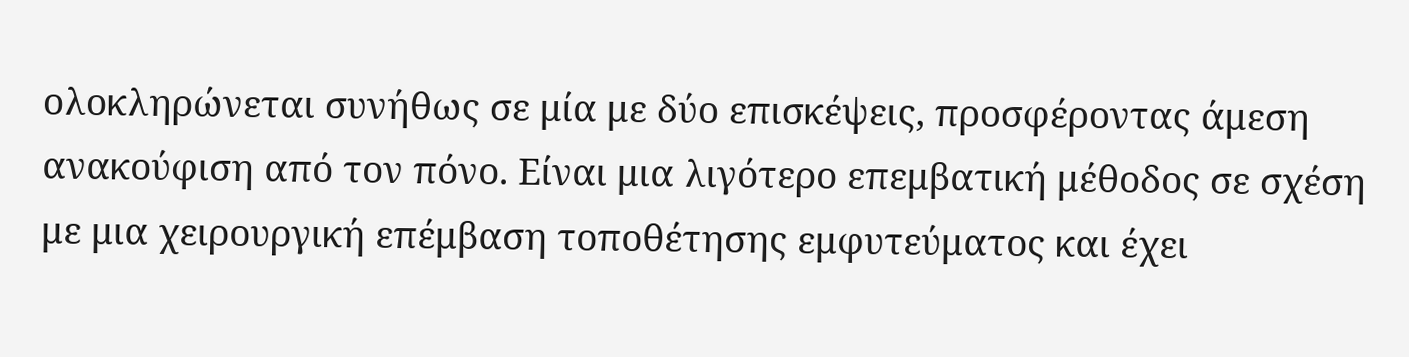ολοκληρώνεται συνήθως σε μία με δύο επισκέψεις, προσφέροντας άμεση ανακούφιση από τον πόνο. Είναι μια λιγότερο επεμβατική μέθοδος σε σχέση με μια χειρουργική επέμβαση τοποθέτησης εμφυτεύματος και έχει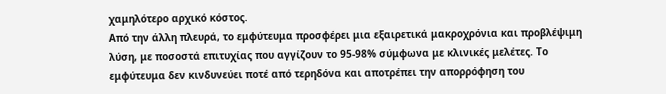χαμηλότερο αρχικό κόστος.
Από την άλλη πλευρά, το εμφύτευμα προσφέρει μια εξαιρετικά μακροχρόνια και προβλέψιμη λύση, με ποσοστά επιτυχίας που αγγίζουν το 95-98% σύμφωνα με κλινικές μελέτες. Το εμφύτευμα δεν κινδυνεύει ποτέ από τερηδόνα και αποτρέπει την απορρόφηση του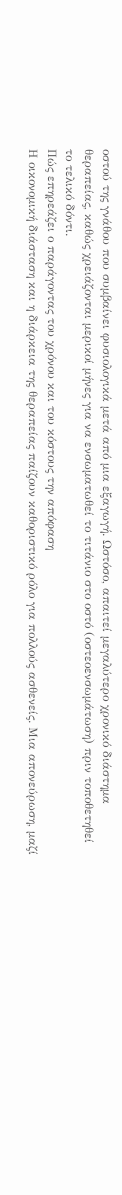οστού της γνάθου που συμβαίνει φυσιολογικά μετά από μια εξαγωγή. Ωστόσο, απαιτεί μεγαλύτερο χρονικό διάστημα θεραπείας, καθώς χρειάζονται μερικοί μήνες για να ενσωματωθεί το τιτάνιο στο οστό (οστεοενσωμάτωση) πριν τοποθετηθεί το τελικό δόντι.
Πώς επηρεάζει ο παράγοντας του χρόνου και του κόστους την απόφαση
Η οικονομική διάσταση και η διάρκεια της θεραπείας παίζουν καθοριστικό ρόλο για πολλούς ασθενείς. Μια απονεύρωση, μαζί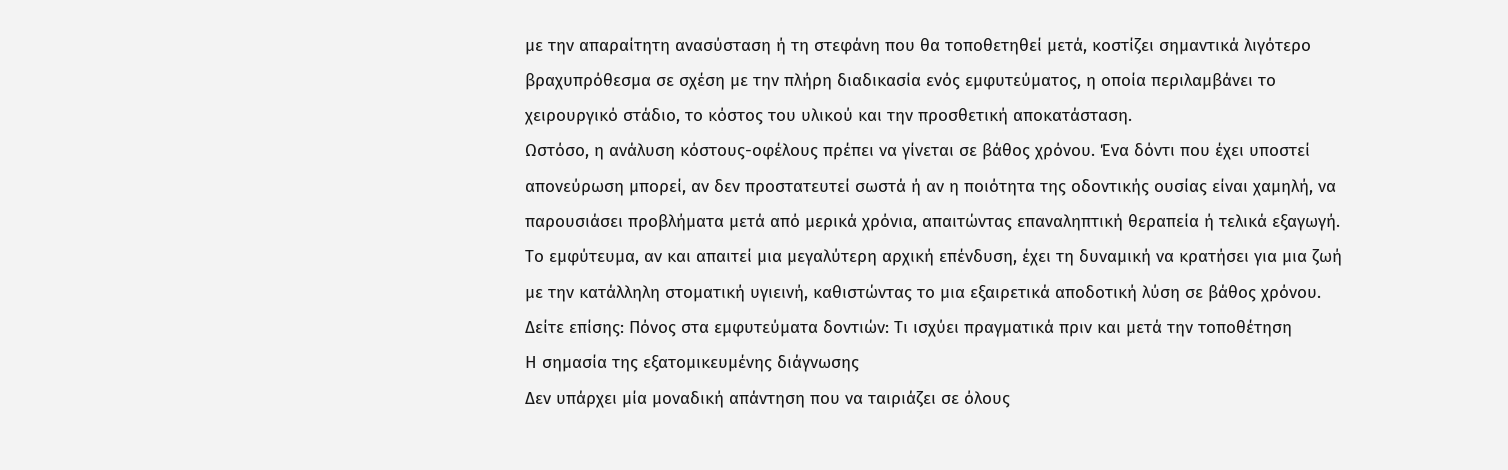με την απαραίτητη ανασύσταση ή τη στεφάνη που θα τοποθετηθεί μετά, κοστίζει σημαντικά λιγότερο βραχυπρόθεσμα σε σχέση με την πλήρη διαδικασία ενός εμφυτεύματος, η οποία περιλαμβάνει το χειρουργικό στάδιο, το κόστος του υλικού και την προσθετική αποκατάσταση.
Ωστόσο, η ανάλυση κόστους-οφέλους πρέπει να γίνεται σε βάθος χρόνου. Ένα δόντι που έχει υποστεί απονεύρωση μπορεί, αν δεν προστατευτεί σωστά ή αν η ποιότητα της οδοντικής ουσίας είναι χαμηλή, να παρουσιάσει προβλήματα μετά από μερικά χρόνια, απαιτώντας επαναληπτική θεραπεία ή τελικά εξαγωγή. Το εμφύτευμα, αν και απαιτεί μια μεγαλύτερη αρχική επένδυση, έχει τη δυναμική να κρατήσει για μια ζωή με την κατάλληλη στοματική υγιεινή, καθιστώντας το μια εξαιρετικά αποδοτική λύση σε βάθος χρόνου.
Δείτε επίσης: Πόνος στα εμφυτεύματα δοντιών: Τι ισχύει πραγματικά πριν και μετά την τοποθέτηση
Η σημασία της εξατομικευμένης διάγνωσης
Δεν υπάρχει μία μοναδική απάντηση που να ταιριάζει σε όλους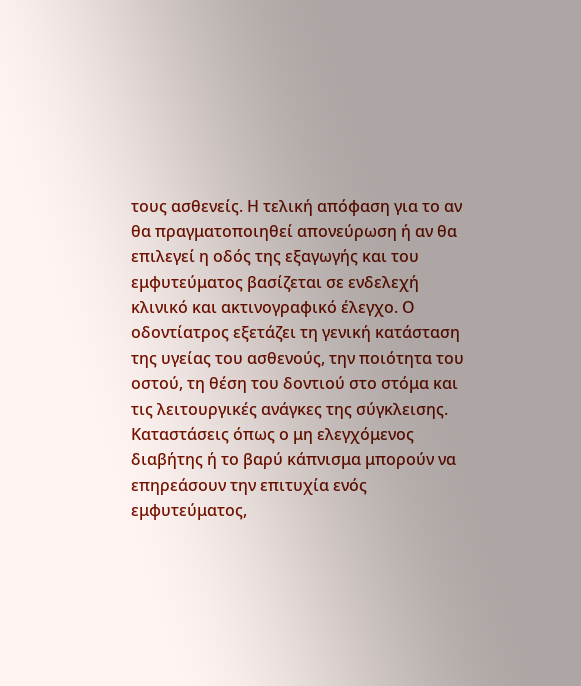τους ασθενείς. Η τελική απόφαση για το αν θα πραγματοποιηθεί απονεύρωση ή αν θα επιλεγεί η οδός της εξαγωγής και του εμφυτεύματος βασίζεται σε ενδελεχή κλινικό και ακτινογραφικό έλεγχο. Ο οδοντίατρος εξετάζει τη γενική κατάσταση της υγείας του ασθενούς, την ποιότητα του οστού, τη θέση του δοντιού στο στόμα και τις λειτουργικές ανάγκες της σύγκλεισης.
Καταστάσεις όπως ο μη ελεγχόμενος διαβήτης ή το βαρύ κάπνισμα μπορούν να επηρεάσουν την επιτυχία ενός εμφυτεύματος,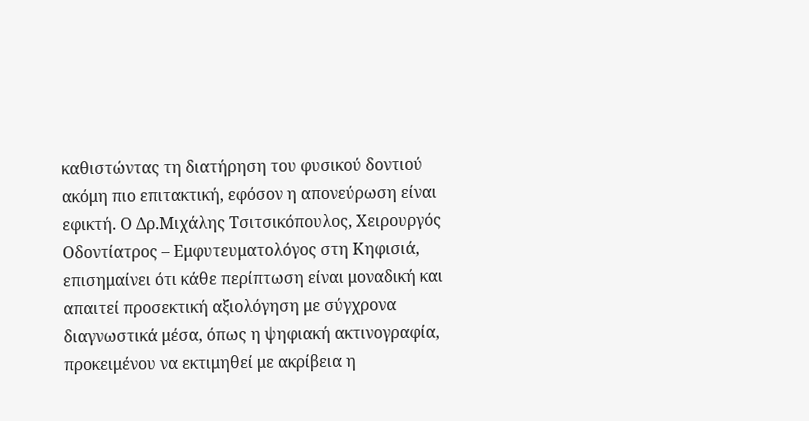καθιστώντας τη διατήρηση του φυσικού δοντιού ακόμη πιο επιτακτική, εφόσον η απονεύρωση είναι εφικτή. Ο Δρ.Μιχάλης Τσιτσικόπουλος, Χειρουργός Οδοντίατρος – Εμφυτευματολόγος στη Κηφισιά, επισημαίνει ότι κάθε περίπτωση είναι μοναδική και απαιτεί προσεκτική αξιολόγηση με σύγχρονα διαγνωστικά μέσα, όπως η ψηφιακή ακτινογραφία, προκειμένου να εκτιμηθεί με ακρίβεια η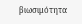βιωσιμότητα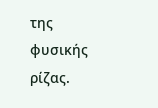της φυσικής ρίζας.